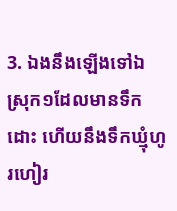3. ឯងនឹងឡើងទៅឯស្រុក១ដែលមានទឹកដោះ ហើយនឹងទឹកឃ្មុំហូរហៀរ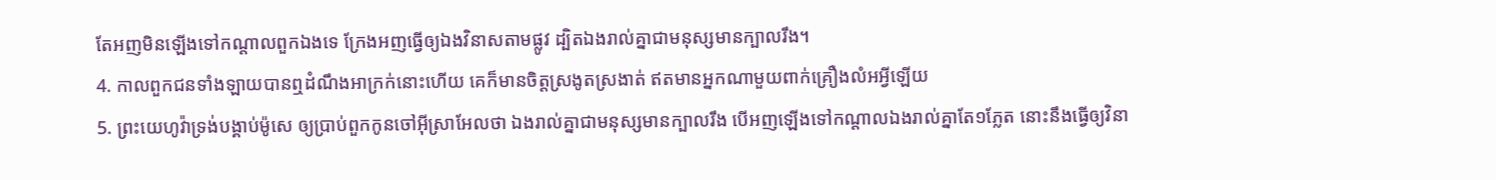តែអញមិនឡើងទៅកណ្តាលពួកឯងទេ ក្រែងអញធ្វើឲ្យឯងវិនាសតាមផ្លូវ ដ្បិតឯងរាល់គ្នាជាមនុស្សមានក្បាលរឹង។
4. កាលពួកជនទាំងឡាយបានឮដំណឹងអាក្រក់នោះហើយ គេក៏មានចិត្តស្រងូតស្រងាត់ ឥតមានអ្នកណាមួយពាក់គ្រឿងលំអអ្វីឡើយ
5. ព្រះយេហូវ៉ាទ្រង់បង្គាប់ម៉ូសេ ឲ្យប្រាប់ពួកកូនចៅអ៊ីស្រាអែលថា ឯងរាល់គ្នាជាមនុស្សមានក្បាលរឹង បើអញឡើងទៅកណ្តាលឯងរាល់គ្នាតែ១ភ្លែត នោះនឹងធ្វើឲ្យវិនា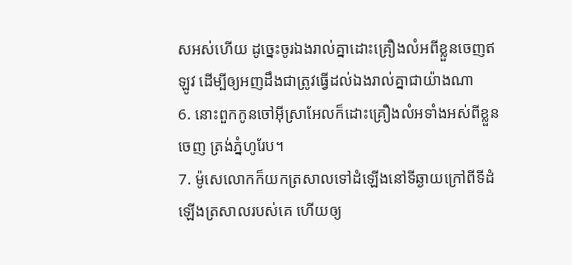សអស់ហើយ ដូច្នេះចូរឯងរាល់គ្នាដោះគ្រឿងលំអពីខ្លួនចេញឥឡូវ ដើម្បីឲ្យអញដឹងជាត្រូវធ្វើដល់ឯងរាល់គ្នាជាយ៉ាងណា
6. នោះពួកកូនចៅអ៊ីស្រាអែលក៏ដោះគ្រឿងលំអទាំងអស់ពីខ្លួនចេញ ត្រង់ភ្នំហូរែប។
7. ម៉ូសេលោកក៏យកត្រសាលទៅដំឡើងនៅទីឆ្ងាយក្រៅពីទីដំឡើងត្រសាលរបស់គេ ហើយឲ្យ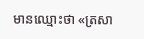មានឈ្មោះថា «ត្រសា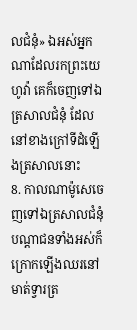លជំនុំ» ឯអស់អ្នកណាដែលរកព្រះយេហូវ៉ា គេក៏ចេញទៅឯត្រសាលជំនុំ ដែលនៅខាងក្រៅទីដំឡើងត្រសាលនោះ
8. កាលណាម៉ូសេចេញទៅឯត្រសាលជំនុំ បណ្តាជនទាំងអស់ក៏ក្រោកឡើងឈរនៅមាត់ទ្វារត្រ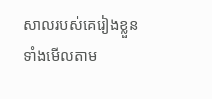សាលរបស់គេរៀងខ្លួន ទាំងមើលតាម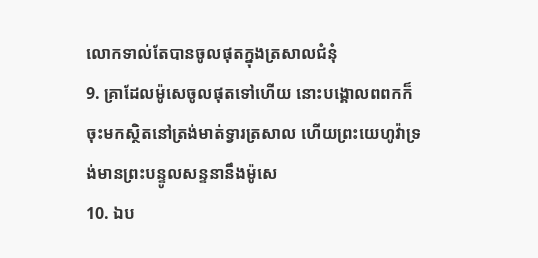លោកទាល់តែបានចូលផុតក្នុងត្រសាលជំនុំ
9. គ្រាដែលម៉ូសេចូលផុតទៅហើយ នោះបង្គោលពពកក៏ចុះមកស្ថិតនៅត្រង់មាត់ទ្វារត្រសាល ហើយព្រះយេហូវ៉ាទ្រង់មានព្រះបន្ទូលសន្ទនានឹងម៉ូសេ
10. ឯប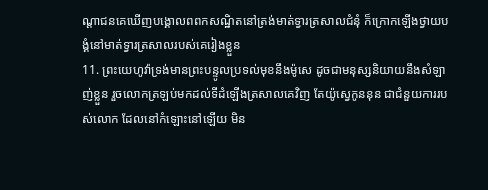ណ្តាជនគេឃើញបង្គោលពពកសណ្ឋិតនៅត្រង់មាត់ទ្វារត្រសាលជំនុំ ក៏ក្រោកឡើងថ្វាយបង្គំនៅមាត់ទ្វារត្រសាលរបស់គេរៀងខ្លួន
11. ព្រះយេហូវ៉ាទ្រង់មានព្រះបន្ទូលប្រទល់មុខនឹងម៉ូសេ ដូចជាមនុស្សនិយាយនឹងសំឡាញ់ខ្លួន រួចលោកត្រឡប់មកដល់ទីដំឡើងត្រសាលគេវិញ តែយ៉ូស្វេកូននុន ជាជំនួយការរបស់លោក ដែលនៅកំឡោះនៅឡើយ មិន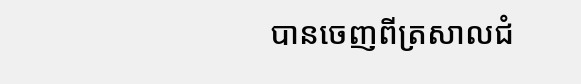បានចេញពីត្រសាលជំ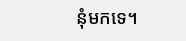នុំមកទេ។